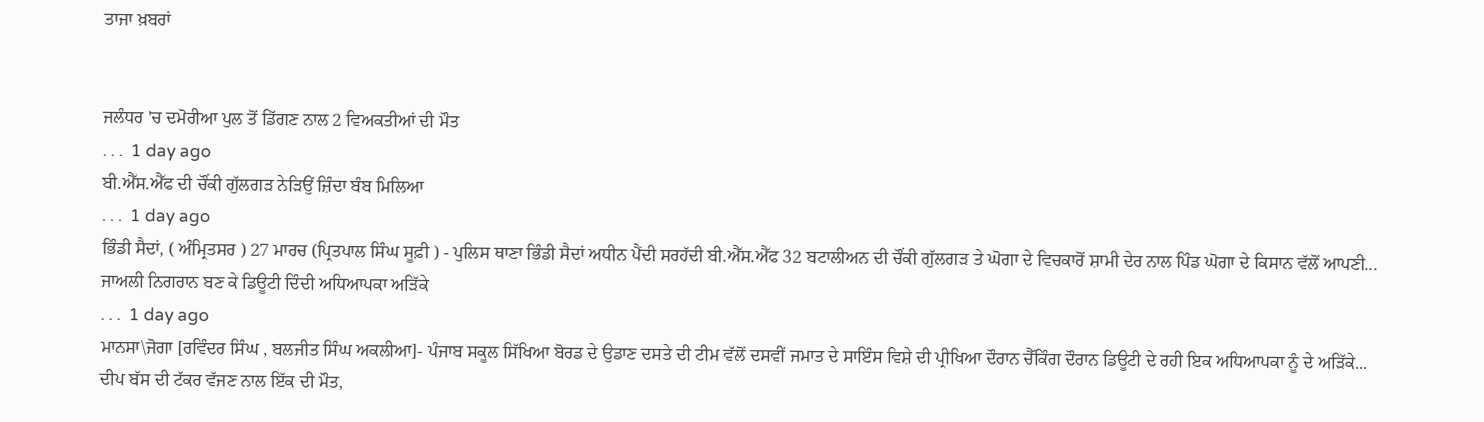ਤਾਜਾ ਖ਼ਬਰਾਂ


ਜਲੰਧਰ 'ਚ ਦਮੋਰੀਆ ਪੁਲ ਤੋਂ ਡਿੱਗਣ ਨਾਲ 2 ਵਿਅਕਤੀਆਂ ਦੀ ਮੌਤ
. . .  1 day ago
ਬੀ.ਐੱਸ.ਐੱਫ ਦੀ ਚੌਂਕੀ ਗੁੱਲਗੜ ਨੇੜਿਉਂ ਜ਼ਿੰਦਾ ਬੰਬ ਮਿਲਿਆ
. . .  1 day ago
ਭਿੰਡੀ ਸੈਦਾਂ, ( ਅੰਮ੍ਰਿਤਸਰ ) 27 ਮਾਰਚ (ਪ੍ਰਿਤਪਾਲ ਸਿੰਘ ਸੂਫ਼ੀ ) - ਪੁਲਿਸ ਥਾਣਾ ਭਿੰਡੀ ਸੈਦਾਂ ਅਧੀਨ ਪੈਂਦੀ ਸਰਹੱਦੀ ਬੀ.ਐੱਸ.ਐੱਫ 32 ਬਟਾਲੀਅਨ ਦੀ ਚੌਂਕੀ ਗੁੱਲਗੜ ਤੇ ਘੋਗਾ ਦੇ ਵਿਚਕਾਰੋਂ ਸ਼ਾਮੀ ਦੇਰ ਨਾਲ ਪਿੰਡ ਘੋਗਾ ਦੇ ਕਿਸਾਨ ਵੱਲੋਂ ਆਪਣੀ...
ਜਾਅਲੀ ਨਿਗਰਾਨ ਬਣ ਕੇ ਡਿਊਟੀ ਦਿੰਦੀ ਅਧਿਆਪਕਾ ਅੜਿੱਕੇ
. . .  1 day ago
ਮਾਨਸਾ\ਜੋਗਾ [ਰਵਿੰਦਰ ਸਿੰਘ , ਬਲਜੀਤ ਸਿੰਘ ਅਕਲੀਆ]- ਪੰਜਾਬ ਸਕੂਲ ਸਿੱਖਿਆ ਬੋਰਡ ਦੇ ਉਡਾਣ ਦਸਤੇ ਦੀ ਟੀਮ ਵੱਲੋਂ ਦਸਵੀਂ ਜਮਾਤ ਦੇ ਸਾਇੰਸ ਵਿਸ਼ੇ ਦੀ ਪ੍ਰੀਖਿਆ ਦੌਰਾਨ ਚੈੱਕਿੰਗ ਦੌਰਾਨ ਡਿਊਟੀ ਦੇ ਰਹੀ ਇਕ ਅਧਿਆਪਕਾ ਨੂੰ ਦੇ ਅੜਿੱਕੇ...
ਦੀਪ ਬੱਸ ਦੀ ਟੱਕਰ ਵੱਜਣ ਨਾਲ ਇੱਕ ਦੀ ਮੌਤ,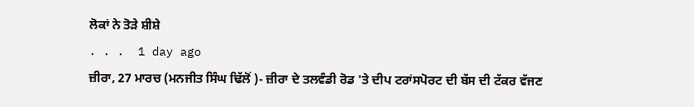ਲੋਕਾਂ ਨੇ ਤੋੜੇ ਸ਼ੀਸ਼ੇ
. . .  1 day ago
ਜ਼ੀਰਾ, 27 ਮਾਰਚ (ਮਨਜੀਤ ਸਿੰਘ ਢਿੱਲੋਂ )- ਜ਼ੀਰਾ ਦੇ ਤਲਵੰਡੀ ਰੋਡ 'ਤੇ ਦੀਪ ਟਰਾਂਸਪੋਰਟ ਦੀ ਬੱਸ ਦੀ ਟੱਕਰ ਵੱਜਣ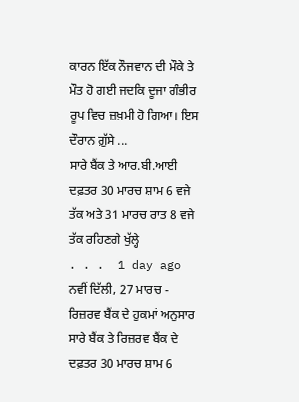ਕਾਰਨ ਇੱਕ ਨੌਜਵਾਨ ਦੀ ਮੌਕੇ ਤੇ ਮੌਤ ਹੋ ਗਈ ਜਦਕਿ ਦੂਜਾ ਗੰਭੀਰ ਰੂਪ ਵਿਚ ਜ਼ਖ਼ਮੀ ਹੋ ਗਿਆ। ਇਸ ਦੌਰਾਨ ਗ਼ੁੱਸੇ ...
ਸਾਰੇ ਬੈਂਕ ਤੇ ਆਰ.ਬੀ.ਆਈ ਦਫ਼ਤਰ 30 ਮਾਰਚ ਸ਼ਾਮ 6 ਵਜੇ ਤੱਕ ਅਤੇ 31 ਮਾਰਚ ਰਾਤ 8 ਵਜੇ ਤੱਕ ਰਹਿਣਗੇ ਖੁੱਲ੍ਹੇ
. . .  1 day ago
ਨਵੀਂ ਦਿੱਲੀ, 27 ਮਾਰਚ - ਰਿਜ਼ਰਵ ਬੈਂਕ ਦੇ ਹੁਕਮਾਂ ਅਨੁਸਾਰ ਸਾਰੇ ਬੈਂਕ ਤੇ ਰਿਜ਼ਰਵ ਬੈਂਕ ਦੇ ਦਫ਼ਤਰ 30 ਮਾਰਚ ਸ਼ਾਮ 6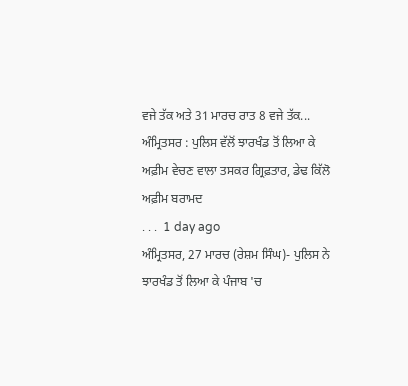ਵਜੇ ਤੱਕ ਅਤੇ 31 ਮਾਰਚ ਰਾਤ 8 ਵਜੇ ਤੱਕ...
ਅੰਮ੍ਰਿਤਸਰ : ਪੁਲਿਸ ਵੱਲੋਂ ਝਾਰਖੰਡ ਤੋਂ ਲਿਆ ਕੇ ਅਫ਼ੀਮ ਵੇਚਣ ਵਾਲਾ ਤਸਕਰ ਗ੍ਰਿਫ਼ਤਾਰ, ਡੇਢ ਕਿੱਲੋ ਅਫ਼ੀਮ ਬਰਾਮਦ
. . .  1 day ago
ਅੰਮ੍ਰਿਤਸਰ, 27 ਮਾਰਚ (ਰੇਸ਼ਮ ਸਿੰਘ)- ਪੁਲਿਸ ਨੇ ਝਾਰਖੰਡ ਤੋਂ ਲਿਆ ਕੇ ਪੰਜਾਬ 'ਚ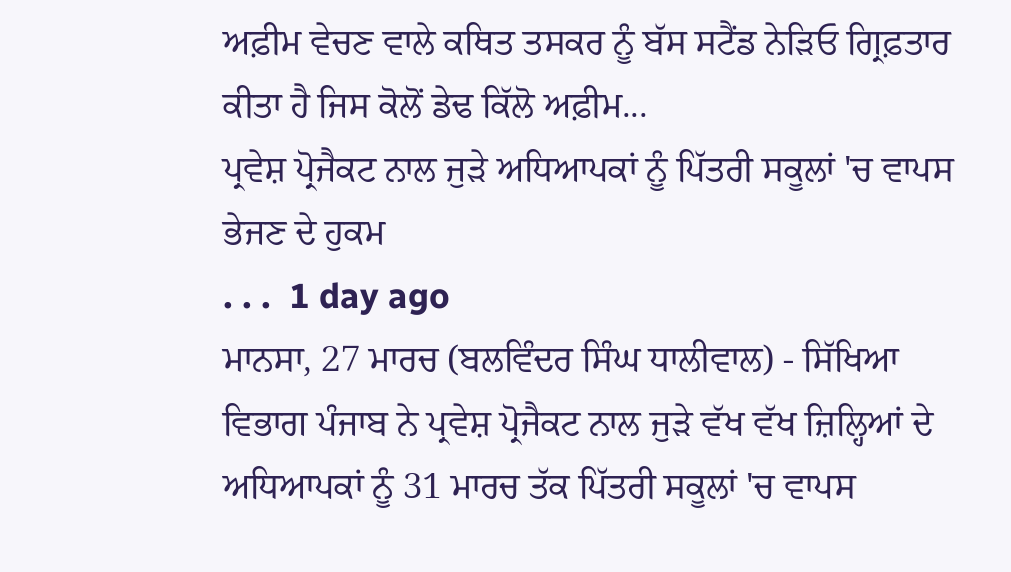ਅਫ਼ੀਮ ਵੇਚਣ ਵਾਲੇ ਕਥਿਤ ਤਸਕਰ ਨੂੰ ਬੱਸ ਸਟੈਂਡ ਨੇੜਿਓ ਗ੍ਰਿਫ਼ਤਾਰ ਕੀਤਾ ਹੈ ਜਿਸ ਕੋਲੋਂ ਡੇਢ ਕਿੱਲੋ ਅਫ਼ੀਮ...
ਪ੍ਰਵੇਸ਼ ਪ੍ਰੋਜੈਕਟ ਨਾਲ ਜੁੜੇ ਅਧਿਆਪਕਾਂ ਨੂੰ ਪਿੱਤਰੀ ਸਕੂਲਾਂ 'ਚ ਵਾਪਸ ਭੇਜਣ ਦੇ ਹੁਕਮ
. . .  1 day ago
ਮਾਨਸਾ, 27 ਮਾਰਚ (ਬਲਵਿੰਦਰ ਸਿੰਘ ਧਾਲੀਵਾਲ) - ਸਿੱਖਿਆ ਵਿਭਾਗ ਪੰਜਾਬ ਨੇ ਪ੍ਰਵੇਸ਼ ਪ੍ਰੋਜੈਕਟ ਨਾਲ ਜੁੜੇ ਵੱਖ ਵੱਖ ਜ਼ਿਲ੍ਹਿਆਂ ਦੇ ਅਧਿਆਪਕਾਂ ਨੂੰ 31 ਮਾਰਚ ਤੱਕ ਪਿੱਤਰੀ ਸਕੂਲਾਂ 'ਚ ਵਾਪਸ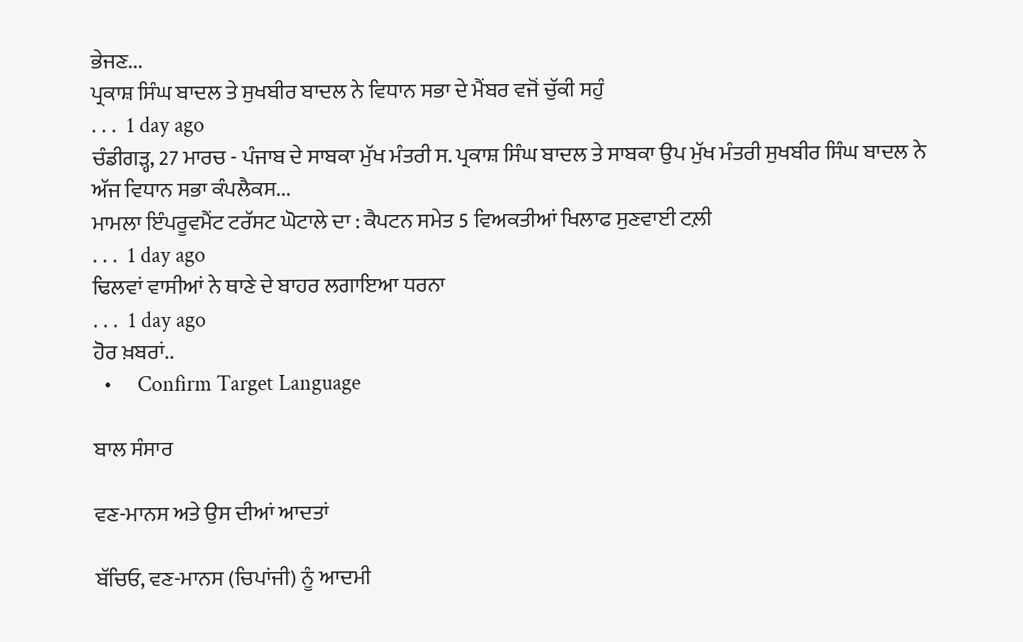ਭੇਜਣ...
ਪ੍ਰਕਾਸ਼ ਸਿੰਘ ਬਾਦਲ ਤੇ ਸੁਖਬੀਰ ਬਾਦਲ ਨੇ ਵਿਧਾਨ ਸਭਾ ਦੇ ਮੈਂਬਰ ਵਜੋਂ ਚੁੱਕੀ ਸਹੁੰ
. . .  1 day ago
ਚੰਡੀਗੜ੍ਹ, 27 ਮਾਰਚ - ਪੰਜਾਬ ਦੇ ਸਾਬਕਾ ਮੁੱਖ ਮੰਤਰੀ ਸ. ਪ੍ਰਕਾਸ਼ ਸਿੰਘ ਬਾਦਲ ਤੇ ਸਾਬਕਾ ਉਪ ਮੁੱਖ ਮੰਤਰੀ ਸੁਖਬੀਰ ਸਿੰਘ ਬਾਦਲ ਨੇ ਅੱਜ ਵਿਧਾਨ ਸਭਾ ਕੰਪਲੈਕਸ...
ਮਾਮਲਾ ਇੰਪਰੂਵਮੈਂਟ ਟਰੱਸਟ ਘੋਟਾਲੇ ਦਾ : ਕੈਪਟਨ ਸਮੇਤ 5 ਵਿਅਕਤੀਆਂ ਖਿਲਾਫ ਸੁਣਵਾਈ ਟਲ਼ੀ
. . .  1 day ago
ਢਿਲਵਾਂ ਵਾਸੀਆਂ ਨੇ ਥਾਣੇ ਦੇ ਬਾਹਰ ਲਗਾਇਆ ਧਰਨਾ
. . .  1 day ago
ਹੋਰ ਖ਼ਬਰਾਂ..
  •     Confirm Target Language

ਬਾਲ ਸੰਸਾਰ

ਵਣ-ਮਾਨਸ ਅਤੇ ਉਸ ਦੀਆਂ ਆਦਤਾਂ

ਬੱਚਿਓ, ਵਣ-ਮਾਨਸ (ਚਿਪਾਂਜੀ) ਨੂੰ ਆਦਮੀ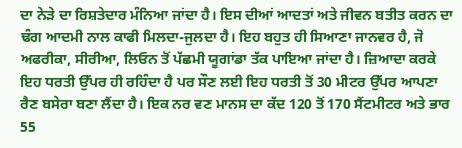ਦਾ ਨੇੜੇ ਦਾ ਰਿਸ਼ਤੇਦਾਰ ਮੰਨਿਆ ਜਾਂਦਾ ਹੈ। ਇਸ ਦੀਆਂ ਆਦਤਾਂ ਅਤੇ ਜੀਵਨ ਬਤੀਤ ਕਰਨ ਦਾ ਢੰਗ ਆਦਮੀ ਨਾਲ ਕਾਫੀ ਮਿਲਦਾ-ਜੁਲਦਾ ਹੈ। ਇਹ ਬਹੁਤ ਹੀ ਸਿਆਣਾ ਜਾਨਵਰ ਹੈ, ਜੋ ਅਫਰੀਕਾ, ਸੀਰੀਆ, ਲਿਓਨ ਤੋਂ ਪੱਛਮੀ ਯੂਗਾਂਡਾ ਤੱਕ ਪਾਇਆ ਜਾਂਦਾ ਹੈ। ਜ਼ਿਆਦਾ ਕਰਕੇ ਇਹ ਧਰਤੀ ਉੱਪਰ ਹੀ ਰਹਿੰਦਾ ਹੈ ਪਰ ਸੌਣ ਲਈ ਇਹ ਧਰਤੀ ਤੋਂ 30 ਮੀਟਰ ਉੱਪਰ ਆਪਣਾ ਰੈਣ ਬਸੇਰਾ ਬਣਾ ਲੈਂਦਾ ਹੈ। ਇਕ ਨਰ ਵਣ ਮਾਨਸ ਦਾ ਕੱਦ 120 ਤੋਂ 170 ਸੈਂਟਮੀਟਰ ਅਤੇ ਭਾਰ 55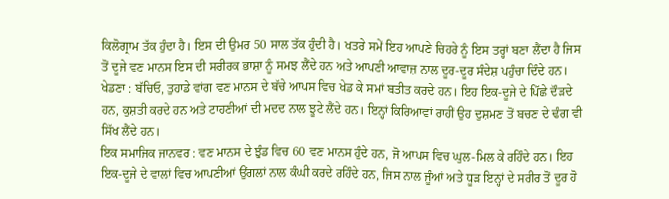ਕਿਲੋਗ੍ਰਾਮ ਤੱਕ ਹੁੰਦਾ ਹੈ। ਇਸ ਦੀ ਉਮਰ 50 ਸਾਲ ਤੱਕ ਹੁੰਦੀ ਹੈ। ਖਤਰੇ ਸਮੇਂ ਇਹ ਆਪਣੇ ਚਿਹਰੇ ਨੂੰ ਇਸ ਤਰ੍ਹਾਂ ਬਣਾ ਲੈਂਦਾ ਹੈ ਜਿਸ ਤੋਂ ਦੂਜੇ ਵਣ ਮਾਨਸ ਇਸ ਦੀ ਸਰੀਰਕ ਭਾਸ਼ਾ ਨੂੰ ਸਮਝ ਲੈਂਦੇ ਹਨ ਅਤੇ ਆਪਣੀ ਆਵਾਜ਼ ਨਾਲ ਦੂਰ-ਦੂਰ ਸੰਦੇਸ਼ ਪਹੁੰਚਾ ਦਿੰਦੇ ਹਨ।
ਖੇਡਣਾ : ਬੱਚਿਓ, ਤੁਹਾਡੇ ਵਾਂਗ ਵਣ ਮਾਨਸ ਦੇ ਬੱਚੇ ਆਪਸ ਵਿਚ ਖੇਡ ਕੇ ਸਮਾਂ ਬਤੀਤ ਕਰਦੇ ਹਨ। ਇਹ ਇਕ-ਦੂਜੇ ਦੇ ਪਿੱਛੇ ਦੌੜਦੇ ਹਨ, ਕੁਸ਼ਤੀ ਕਰਦੇ ਹਨ ਅਤੇ ਟਾਹਣੀਆਂ ਦੀ ਮਦਦ ਨਾਲ ਝੂਟੇ ਲੈਂਦੇ ਹਨ। ਇਨ੍ਹਾਂ ਕਿਰਿਆਵਾਂ ਰਾਹੀਂ ਉਹ ਦੁਸ਼ਮਣ ਤੋਂ ਬਚਣ ਦੇ ਢੰਗ ਵੀ ਸਿੱਖ ਲੈਂਦੇ ਹਨ।
ਇਕ ਸਮਾਜਿਕ ਜਾਨਵਰ : ਵਣ ਮਾਨਸ ਦੇ ਝੁੰਡ ਵਿਚ 60 ਵਣ ਮਾਨਸ ਹੁੰਦੇ ਹਨ, ਜੋ ਆਪਸ ਵਿਚ ਘੁਲ-ਮਿਲ ਕੇ ਰਹਿੰਦੇ ਹਨ। ਇਹ ਇਕ-ਦੂਜੇ ਦੇ ਵਾਲਾਂ ਵਿਚ ਆਪਣੀਆਂ ਉਂਗਲਾਂ ਨਾਲ ਕੰਘੀ ਕਰਦੇ ਰਹਿੰਦੇ ਹਨ, ਜਿਸ ਨਾਲ ਜੂੰਆਂ ਅਤੇ ਧੂੜ ਇਨ੍ਹਾਂ ਦੇ ਸਰੀਰ ਤੋਂ ਦੂਰ ਹੋ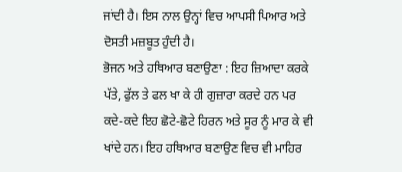ਜਾਂਦੀ ਹੈ। ਇਸ ਨਾਲ ਉਨ੍ਹਾਂ ਵਿਚ ਆਪਸੀ ਪਿਆਰ ਅਤੇ ਦੋਸਤੀ ਮਜ਼ਬੂਤ ਹੁੰਦੀ ਹੈ।
ਭੋਜਨ ਅਤੇ ਹਥਿਆਰ ਬਣਾਉਣਾ : ਇਹ ਜ਼ਿਆਦਾ ਕਰਕੇ ਪੱਤੇ, ਫੁੱਲ ਤੇ ਫਲ ਖਾ ਕੇ ਹੀ ਗੁਜ਼ਾਰਾ ਕਰਦੇ ਹਨ ਪਰ ਕਦੇ-ਕਦੇ ਇਹ ਛੋਟੇ-ਛੋਟੇ ਹਿਰਨ ਅਤੇ ਸੂਰ ਨੂੰ ਮਾਰ ਕੇ ਵੀ ਖਾਂਦੇ ਹਨ। ਇਹ ਹਥਿਆਰ ਬਣਾਉਣ ਵਿਚ ਵੀ ਮਾਹਿਰ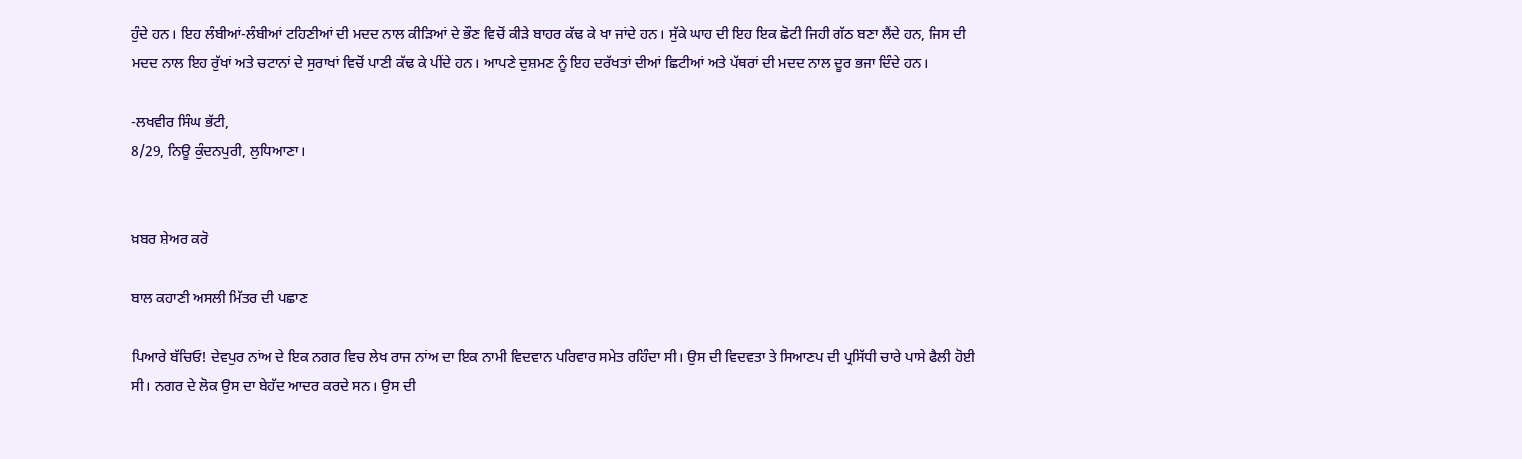ਹੁੰਦੇ ਹਨ। ਇਹ ਲੰਬੀਆਂ-ਲੰਬੀਆਂ ਟਹਿਣੀਆਂ ਦੀ ਮਦਦ ਨਾਲ ਕੀੜਿਆਂ ਦੇ ਭੌਣ ਵਿਚੋਂ ਕੀੜੇ ਬਾਹਰ ਕੱਢ ਕੇ ਖਾ ਜਾਂਦੇ ਹਨ। ਸੁੱਕੇ ਘਾਹ ਦੀ ਇਹ ਇਕ ਛੋਟੀ ਜਿਹੀ ਗੱਠ ਬਣਾ ਲੈਂਦੇ ਹਨ, ਜਿਸ ਦੀ ਮਦਦ ਨਾਲ ਇਹ ਰੁੱਖਾਂ ਅਤੇ ਚਟਾਨਾਂ ਦੇ ਸੁਰਾਖਾਂ ਵਿਚੋਂ ਪਾਣੀ ਕੱਢ ਕੇ ਪੀਂਦੇ ਹਨ। ਆਪਣੇ ਦੁਸ਼ਮਣ ਨੂੰ ਇਹ ਦਰੱਖਤਾਂ ਦੀਆਂ ਛਿਟੀਆਂ ਅਤੇ ਪੱਥਰਾਂ ਦੀ ਮਦਦ ਨਾਲ ਦੂਰ ਭਜਾ ਦਿੰਦੇ ਹਨ।

-ਲਖਵੀਰ ਸਿੰਘ ਭੱਟੀ,
8/29, ਨਿਊ ਕੁੰਦਨਪੁਰੀ, ਲੁਧਿਆਣਾ।


ਖ਼ਬਰ ਸ਼ੇਅਰ ਕਰੋ

ਬਾਲ ਕਹਾਣੀ ਅਸਲੀ ਮਿੱਤਰ ਦੀ ਪਛਾਣ

ਪਿਆਰੇ ਬੱਚਿਓ! ਦੇਵਪੁਰ ਨਾਂਅ ਦੇ ਇਕ ਨਗਰ ਵਿਚ ਲੇਖ ਰਾਜ ਨਾਂਅ ਦਾ ਇਕ ਨਾਮੀ ਵਿਦਵਾਨ ਪਰਿਵਾਰ ਸਮੇਤ ਰਹਿੰਦਾ ਸੀ। ਉਸ ਦੀ ਵਿਦਵਤਾ ਤੇ ਸਿਆਣਪ ਦੀ ਪ੍ਰਸਿੱਧੀ ਚਾਰੇ ਪਾਸੇ ਫੈਲੀ ਹੋਈ ਸੀ। ਨਗਰ ਦੇ ਲੋਕ ਉਸ ਦਾ ਬੇਹੱਦ ਆਦਰ ਕਰਦੇ ਸਨ। ਉਸ ਦੀ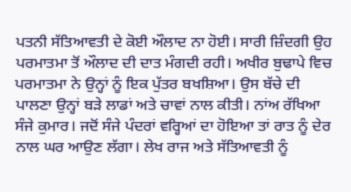ਪਤਨੀ ਸੱਤਿਆਵਤੀ ਦੇ ਕੋਈ ਔਲਾਦ ਨਾ ਹੋਈ। ਸਾਰੀ ਜ਼ਿੰਦਗੀ ਉਹ ਪਰਮਾਤਮਾ ਤੋਂ ਔਲਾਦ ਦੀ ਦਾਤ ਮੰਗਦੀ ਰਹੀ। ਅਖੀਰ ਬੁਢਾਪੇ ਵਿਚ ਪਰਮਾਤਮਾ ਨੇ ਉਨ੍ਹਾਂ ਨੂੰ ਇਕ ਪੁੱਤਰ ਬਖਸ਼ਿਆ। ਉਸ ਬੱਚੇ ਦੀ ਪਾਲਣਾ ਉਨ੍ਹਾਂ ਬੜੇ ਲਾਡਾਂ ਅਤੇ ਚਾਵਾਂ ਨਾਲ ਕੀਤੀ। ਨਾਂਅ ਰੱਖਿਆ ਸੰਜੇ ਕੁਮਾਰ। ਜਦੋਂ ਸੰਜੇ ਪੰਦਰਾਂ ਵਰ੍ਹਿਆਂ ਦਾ ਹੋਇਆ ਤਾਂ ਰਾਤ ਨੂੰ ਦੇਰ ਨਾਲ ਘਰ ਆਉਣ ਲੱਗਾ। ਲੇਖ ਰਾਜ ਅਤੇ ਸੱਤਿਆਵਤੀ ਨੂੰ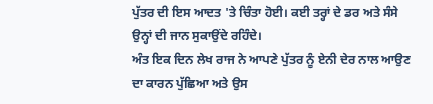ਪੁੱਤਰ ਦੀ ਇਸ ਆਦਤ 'ਤੇ ਚਿੰਤਾ ਹੋਈ। ਕਈ ਤਰ੍ਹਾਂ ਦੇ ਡਰ ਅਤੇ ਸੰਸੇ ਉਨ੍ਹਾਂ ਦੀ ਜਾਨ ਸੁਕਾਉਂਦੇ ਰਹਿੰਦੇ।
ਅੰਤ ਇਕ ਦਿਨ ਲੇਖ ਰਾਜ ਨੇ ਆਪਣੇ ਪੁੱਤਰ ਨੂੰ ਏਨੀ ਦੇਰ ਨਾਲ ਆਉਣ ਦਾ ਕਾਰਨ ਪੁੱਛਿਆ ਅਤੇ ਉਸ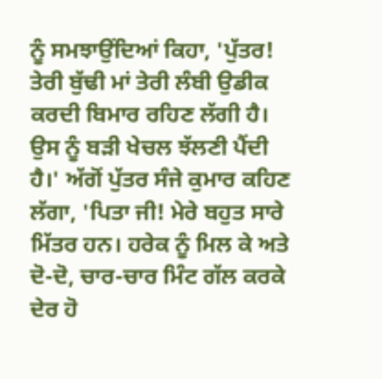ਨੂੰ ਸਮਝਾਉਂਦਿਆਂ ਕਿਹਾ, 'ਪੁੱਤਰ! ਤੇਰੀ ਬੁੱਢੀ ਮਾਂ ਤੇਰੀ ਲੰਬੀ ਉਡੀਕ ਕਰਦੀ ਬਿਮਾਰ ਰਹਿਣ ਲੱਗੀ ਹੈ। ਉਸ ਨੂੰ ਬੜੀ ਖੇਚਲ ਝੱਲਣੀ ਪੈਂਦੀ ਹੈ।' ਅੱਗੋਂ ਪੁੱਤਰ ਸੰਜੇ ਕੁਮਾਰ ਕਹਿਣ ਲੱਗਾ, 'ਪਿਤਾ ਜੀ! ਮੇਰੇ ਬਹੁਤ ਸਾਰੇ ਮਿੱਤਰ ਹਨ। ਹਰੇਕ ਨੂੰ ਮਿਲ ਕੇ ਅਤੇ ਦੋ-ਦੋ, ਚਾਰ-ਚਾਰ ਮਿੰਟ ਗੱਲ ਕਰਕੇ ਦੇਰ ਹੋ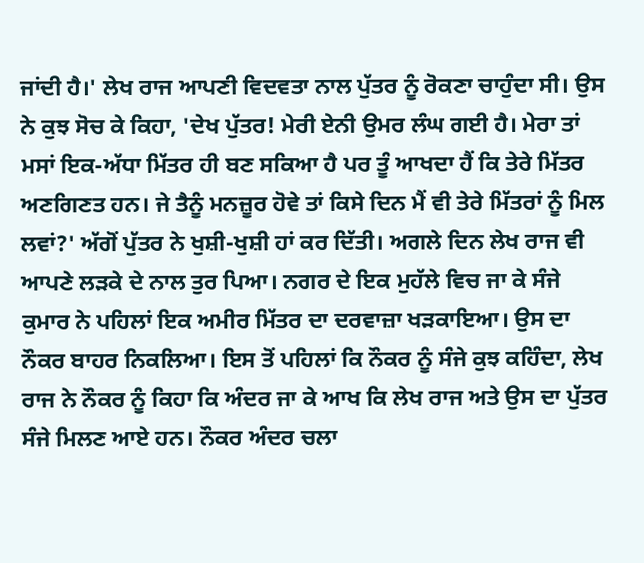ਜਾਂਦੀ ਹੈ।' ਲੇਖ ਰਾਜ ਆਪਣੀ ਵਿਦਵਤਾ ਨਾਲ ਪੁੱਤਰ ਨੂੰ ਰੋਕਣਾ ਚਾਹੁੰਦਾ ਸੀ। ਉਸ ਨੇ ਕੁਝ ਸੋਚ ਕੇ ਕਿਹਾ, 'ਦੇਖ ਪੁੱਤਰ! ਮੇਰੀ ਏਨੀ ਉਮਰ ਲੰਘ ਗਈ ਹੈ। ਮੇਰਾ ਤਾਂ ਮਸਾਂ ਇਕ-ਅੱਧਾ ਮਿੱਤਰ ਹੀ ਬਣ ਸਕਿਆ ਹੈ ਪਰ ਤੂੰ ਆਖਦਾ ਹੈਂ ਕਿ ਤੇਰੇ ਮਿੱਤਰ ਅਣਗਿਣਤ ਹਨ। ਜੇ ਤੈਨੂੰ ਮਨਜ਼ੂਰ ਹੋਵੇ ਤਾਂ ਕਿਸੇ ਦਿਨ ਮੈਂ ਵੀ ਤੇਰੇ ਮਿੱਤਰਾਂ ਨੂੰ ਮਿਲ ਲਵਾਂ?' ਅੱਗੋਂ ਪੁੱਤਰ ਨੇ ਖੁਸ਼ੀ-ਖੁਸ਼ੀ ਹਾਂ ਕਰ ਦਿੱਤੀ। ਅਗਲੇ ਦਿਨ ਲੇਖ ਰਾਜ ਵੀ ਆਪਣੇ ਲੜਕੇ ਦੇ ਨਾਲ ਤੁਰ ਪਿਆ। ਨਗਰ ਦੇ ਇਕ ਮੁਹੱਲੇ ਵਿਚ ਜਾ ਕੇ ਸੰਜੇ ਕੁਮਾਰ ਨੇ ਪਹਿਲਾਂ ਇਕ ਅਮੀਰ ਮਿੱਤਰ ਦਾ ਦਰਵਾਜ਼ਾ ਖੜਕਾਇਆ। ਉਸ ਦਾ ਨੌਕਰ ਬਾਹਰ ਨਿਕਲਿਆ। ਇਸ ਤੋਂ ਪਹਿਲਾਂ ਕਿ ਨੌਕਰ ਨੂੰ ਸੰਜੇ ਕੁਝ ਕਹਿੰਦਾ, ਲੇਖ ਰਾਜ ਨੇ ਨੌਕਰ ਨੂੰ ਕਿਹਾ ਕਿ ਅੰਦਰ ਜਾ ਕੇ ਆਖ ਕਿ ਲੇਖ ਰਾਜ ਅਤੇ ਉਸ ਦਾ ਪੁੱਤਰ ਸੰਜੇ ਮਿਲਣ ਆਏ ਹਨ। ਨੌਕਰ ਅੰਦਰ ਚਲਾ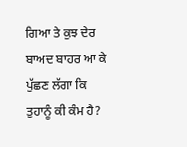ਗਿਆ ਤੇ ਕੁਝ ਦੇਰ ਬਾਅਦ ਬਾਹਰ ਆ ਕੇ ਪੁੱਛਣ ਲੱਗਾ ਕਿ ਤੁਹਾਨੂੰ ਕੀ ਕੰਮ ਹੈ?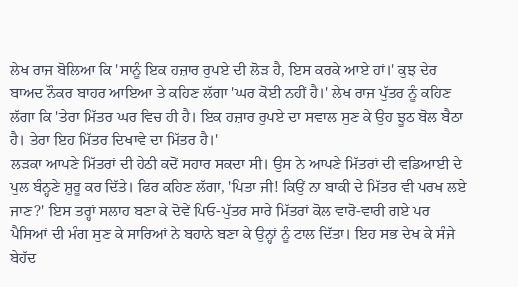ਲੇਖ ਰਾਜ ਬੋਲਿਆ ਕਿ 'ਸਾਨੂੰ ਇਕ ਹਜ਼ਾਰ ਰੁਪਏ ਦੀ ਲੋੜ ਹੈ, ਇਸ ਕਰਕੇ ਆਏ ਹਾਂ।' ਕੁਝ ਦੇਰ ਬਾਅਦ ਨੌਕਰ ਬਾਹਰ ਆਇਆ ਤੇ ਕਹਿਣ ਲੱਗਾ 'ਘਰ ਕੋਈ ਨਹੀਂ ਹੈ।' ਲੇਖ ਰਾਜ ਪੁੱਤਰ ਨੂੰ ਕਹਿਣ ਲੱਗਾ ਕਿ 'ਤੇਰਾ ਮਿੱਤਰ ਘਰ ਵਿਚ ਹੀ ਹੈ। ਇਕ ਹਜ਼ਾਰ ਰੁਪਏ ਦਾ ਸਵਾਲ ਸੁਣ ਕੇ ਉਹ ਝੂਠ ਬੋਲ ਬੈਠਾ ਹੈ। ਤੇਰਾ ਇਹ ਮਿੱਤਰ ਦਿਖਾਵੇ ਦਾ ਮਿੱਤਰ ਹੈ।'
ਲੜਕਾ ਆਪਣੇ ਮਿੱਤਰਾਂ ਦੀ ਹੇਠੀ ਕਦੋਂ ਸਹਾਰ ਸਕਦਾ ਸੀ। ਉਸ ਨੇ ਆਪਣੇ ਮਿੱਤਰਾਂ ਦੀ ਵਡਿਆਈ ਦੇ ਪੁਲ ਬੰਨ੍ਹਣੇ ਸ਼ੁਰੂ ਕਰ ਦਿੱਤੇ। ਫਿਰ ਕਹਿਣ ਲੱਗਾ, 'ਪਿਤਾ ਜੀ! ਕਿਉਂ ਨਾ ਬਾਕੀ ਦੇ ਮਿੱਤਰ ਵੀ ਪਰਖ ਲਏ ਜਾਣ?' ਇਸ ਤਰ੍ਹਾਂ ਸਲਾਹ ਬਣਾ ਕੇ ਦੋਵੇਂ ਪਿਓ-ਪੁੱਤਰ ਸਾਰੇ ਮਿੱਤਰਾਂ ਕੋਲ ਵਾਰੋ-ਵਾਰੀ ਗਏ ਪਰ ਪੈਸਿਆਂ ਦੀ ਮੰਗ ਸੁਣ ਕੇ ਸਾਰਿਆਂ ਨੇ ਬਹਾਨੇ ਬਣਾ ਕੇ ਉਨ੍ਹਾਂ ਨੂੰ ਟਾਲ ਦਿੱਤਾ। ਇਹ ਸਭ ਦੇਖ ਕੇ ਸੰਜੇ ਬੇਹੱਦ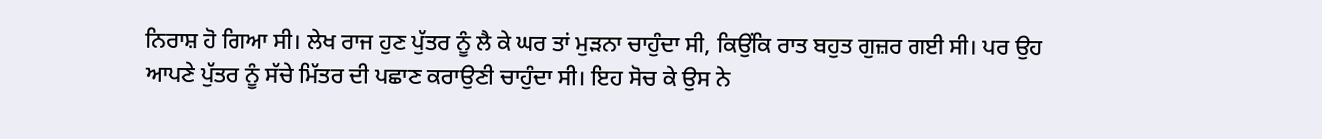ਨਿਰਾਸ਼ ਹੋ ਗਿਆ ਸੀ। ਲੇਖ ਰਾਜ ਹੁਣ ਪੁੱਤਰ ਨੂੰ ਲੈ ਕੇ ਘਰ ਤਾਂ ਮੁੜਨਾ ਚਾਹੁੰਦਾ ਸੀ, ਕਿਉਂਕਿ ਰਾਤ ਬਹੁਤ ਗੁਜ਼ਰ ਗਈ ਸੀ। ਪਰ ਉਹ ਆਪਣੇ ਪੁੱਤਰ ਨੂੰ ਸੱਚੇ ਮਿੱਤਰ ਦੀ ਪਛਾਣ ਕਰਾਉਣੀ ਚਾਹੁੰਦਾ ਸੀ। ਇਹ ਸੋਚ ਕੇ ਉਸ ਨੇ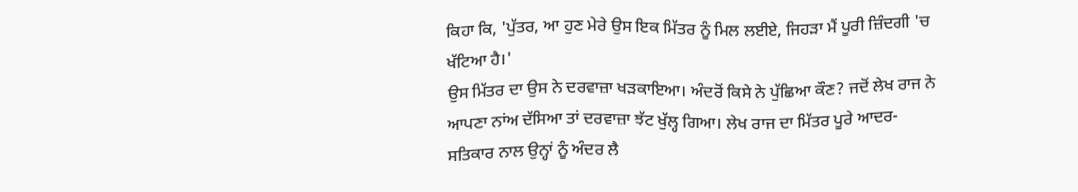ਕਿਹਾ ਕਿ, 'ਪੁੱਤਰ, ਆ ਹੁਣ ਮੇਰੇ ਉਸ ਇਕ ਮਿੱਤਰ ਨੂੰ ਮਿਲ ਲਈਏ, ਜਿਹੜਾ ਮੈਂ ਪੂਰੀ ਜ਼ਿੰਦਗੀ 'ਚ ਖੱਟਿਆ ਹੈ।'
ਉਸ ਮਿੱਤਰ ਦਾ ਉਸ ਨੇ ਦਰਵਾਜ਼ਾ ਖੜਕਾਇਆ। ਅੰਦਰੋਂ ਕਿਸੇ ਨੇ ਪੁੱਛਿਆ ਕੌਣ? ਜਦੋਂ ਲੇਖ ਰਾਜ ਨੇ ਆਪਣਾ ਨਾਂਅ ਦੱਸਿਆ ਤਾਂ ਦਰਵਾਜ਼ਾ ਝੱਟ ਖੁੱਲ੍ਹ ਗਿਆ। ਲੇਖ ਰਾਜ ਦਾ ਮਿੱਤਰ ਪੂਰੇ ਆਦਰ-ਸਤਿਕਾਰ ਨਾਲ ਉਨ੍ਹਾਂ ਨੂੰ ਅੰਦਰ ਲੈ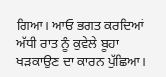ਗਿਆ। ਆਓ ਭਗਤ ਕਰਦਿਆਂ ਅੱਧੀ ਰਾਤ ਨੂੰ ਕੁਵੇਲੇ ਬੂਹਾ ਖੜਕਾਉਣ ਦਾ ਕਾਰਨ ਪੁੱਛਿਆ।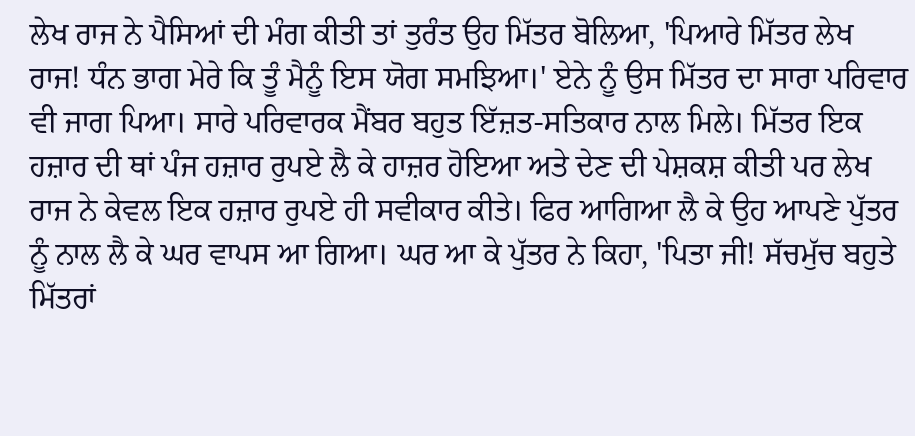ਲੇਖ ਰਾਜ ਨੇ ਪੈਸਿਆਂ ਦੀ ਮੰਗ ਕੀਤੀ ਤਾਂ ਤੁਰੰਤ ਉਹ ਮਿੱਤਰ ਬੋਲਿਆ, 'ਪਿਆਰੇ ਮਿੱਤਰ ਲੇਖ ਰਾਜ! ਧੰਨ ਭਾਗ ਮੇਰੇ ਕਿ ਤੂੰ ਮੈਨੂੰ ਇਸ ਯੋਗ ਸਮਝਿਆ।' ਏਨੇ ਨੂੰ ਉਸ ਮਿੱਤਰ ਦਾ ਸਾਰਾ ਪਰਿਵਾਰ ਵੀ ਜਾਗ ਪਿਆ। ਸਾਰੇ ਪਰਿਵਾਰਕ ਮੈਂਬਰ ਬਹੁਤ ਇੱਜ਼ਤ-ਸਤਿਕਾਰ ਨਾਲ ਮਿਲੇ। ਮਿੱਤਰ ਇਕ ਹਜ਼ਾਰ ਦੀ ਥਾਂ ਪੰਜ ਹਜ਼ਾਰ ਰੁਪਏ ਲੈ ਕੇ ਹਾਜ਼ਰ ਹੋਇਆ ਅਤੇ ਦੇਣ ਦੀ ਪੇਸ਼ਕਸ਼ ਕੀਤੀ ਪਰ ਲੇਖ ਰਾਜ ਨੇ ਕੇਵਲ ਇਕ ਹਜ਼ਾਰ ਰੁਪਏ ਹੀ ਸਵੀਕਾਰ ਕੀਤੇ। ਫਿਰ ਆਗਿਆ ਲੈ ਕੇ ਉਹ ਆਪਣੇ ਪੁੱਤਰ ਨੂੰ ਨਾਲ ਲੈ ਕੇ ਘਰ ਵਾਪਸ ਆ ਗਿਆ। ਘਰ ਆ ਕੇ ਪੁੱਤਰ ਨੇ ਕਿਹਾ, 'ਪਿਤਾ ਜੀ! ਸੱਚਮੁੱਚ ਬਹੁਤੇ ਮਿੱਤਰਾਂ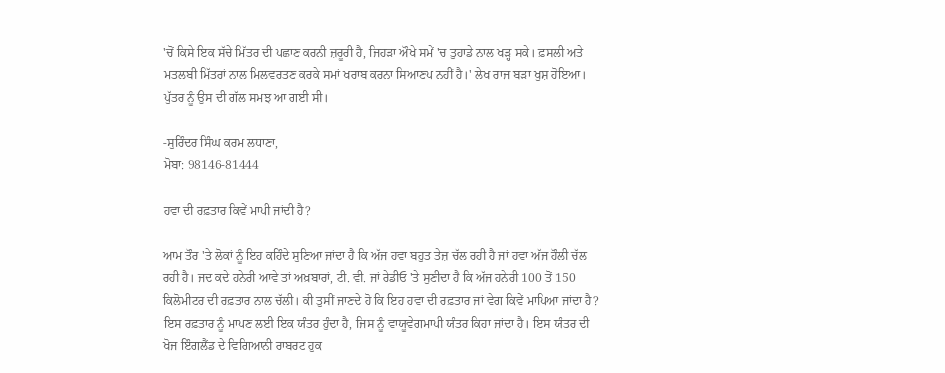'ਚੋਂ ਕਿਸੇ ਇਕ ਸੱਚੇ ਮਿੱਤਰ ਦੀ ਪਛਾਣ ਕਰਨੀ ਜ਼ਰੂਰੀ ਹੈ, ਜਿਹੜਾ ਔਖੇ ਸਮੇਂ 'ਚ ਤੁਹਾਡੇ ਨਾਲ ਖੜ੍ਹ ਸਕੇ। ਫ਼ਸਲੀ ਅਤੇ ਮਤਲਬੀ ਮਿੱਤਰਾਂ ਨਾਲ ਮਿਲਵਰਤਣ ਕਰਕੇ ਸਮਾਂ ਖਰਾਬ ਕਰਨਾ ਸਿਆਣਪ ਨਹੀਂ ਹੈ।' ਲੇਖ ਰਾਜ ਬੜਾ ਖੁਸ਼ ਹੋਇਆ। ਪੁੱਤਰ ਨੂੰ ਉਸ ਦੀ ਗੱਲ ਸਮਝ ਆ ਗਈ ਸੀ।

-ਸੁਰਿੰਦਰ ਸਿੰਘ ਕਰਮ ਲਧਾਣਾ,
ਮੋਬਾ: 98146-81444

ਹਵਾ ਦੀ ਰਫ਼ਤਾਰ ਕਿਵੇਂ ਮਾਪੀ ਜਾਂਦੀ ਹੈ?

ਆਮ ਤੌਰ 'ਤੇ ਲੋਕਾਂ ਨੂੰ ਇਹ ਕਹਿੰਦੇ ਸੁਣਿਆ ਜਾਂਦਾ ਹੈ ਕਿ ਅੱਜ ਹਵਾ ਬਹੁਤ ਤੇਜ਼ ਚੱਲ ਰਹੀ ਹੈ ਜਾਂ ਹਵਾ ਅੱਜ ਹੌਲੀ ਚੱਲ ਰਹੀ ਹੈ। ਜਦ ਕਦੇ ਹਨੇਰੀ ਆਵੇ ਤਾਂ ਅਖ਼ਬਾਰਾਂ, ਟੀ. ਵੀ. ਜਾਂ ਰੇਡੀਓ 'ਤੇ ਸੁਣੀਦਾ ਹੈ ਕਿ ਅੱਜ ਹਨੇਰੀ 100 ਤੋਂ 150 ਕਿਲੋਮੀਟਰ ਦੀ ਰਫ਼ਤਾਰ ਨਾਲ ਚੱਲੀ। ਕੀ ਤੁਸੀਂ ਜਾਣਦੇ ਹੋ ਕਿ ਇਹ ਹਵਾ ਦੀ ਰਫ਼ਤਾਰ ਜਾਂ ਵੇਗ ਕਿਵੇਂ ਮਾਪਿਆ ਜਾਂਦਾ ਹੈ? ਇਸ ਰਫ਼ਤਾਰ ਨੂੰ ਮਾਪਣ ਲਈ ਇਕ ਯੰਤਰ ਹੁੰਦਾ ਹੈ, ਜਿਸ ਨੂੰ ਵਾਯੂਵੇਗਮਾਪੀ ਯੰਤਰ ਕਿਹਾ ਜਾਂਦਾ ਹੈ। ਇਸ ਯੰਤਰ ਦੀ ਖੋਜ ਇੰਗਲੈਂਡ ਦੇ ਵਿਗਿਆਨੀ ਰਾਬਰਟ ਹੁਕ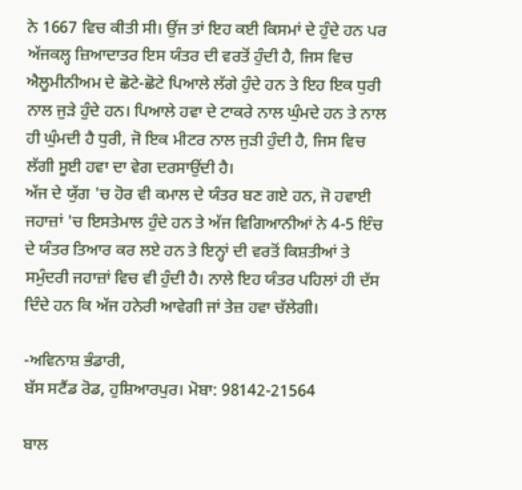ਨੇ 1667 ਵਿਚ ਕੀਤੀ ਸੀ। ਉਂਜ ਤਾਂ ਇਹ ਕਈ ਕਿਸਮਾਂ ਦੇ ਹੁੰਦੇ ਹਨ ਪਰ ਅੱਜਕਲ੍ਹ ਜ਼ਿਆਦਾਤਰ ਇਸ ਯੰਤਰ ਦੀ ਵਰਤੋਂ ਹੁੰਦੀ ਹੈ, ਜਿਸ ਵਿਚ ਐਲੂਮੀਨੀਅਮ ਦੇ ਛੋਟੇ-ਛੋਟੇ ਪਿਆਲੇ ਲੱਗੇ ਹੁੰਦੇ ਹਨ ਤੇ ਇਹ ਇਕ ਧੁਰੀ ਨਾਲ ਜੁੜੇ ਹੁੰਦੇ ਹਨ। ਪਿਆਲੇ ਹਵਾ ਦੇ ਟਾਕਰੇ ਨਾਲ ਘੁੰਮਦੇ ਹਨ ਤੇ ਨਾਲ ਹੀ ਘੁੰਮਦੀ ਹੈ ਧੁਰੀ, ਜੋ ਇਕ ਮੀਟਰ ਨਾਲ ਜੁੜੀ ਹੁੰਦੀ ਹੈ, ਜਿਸ ਵਿਚ ਲੱਗੀ ਸੂਈ ਹਵਾ ਦਾ ਵੇਗ ਦਰਸਾਉਂਦੀ ਹੈ।
ਅੱਜ ਦੇ ਯੁੱਗ 'ਚ ਹੋਰ ਵੀ ਕਮਾਲ ਦੇ ਯੰਤਰ ਬਣ ਗਏ ਹਨ, ਜੋ ਹਵਾਈ ਜਹਾਜ਼ਾਂ 'ਚ ਇਸਤੇਮਾਲ ਹੁੰਦੇ ਹਨ ਤੇ ਅੱਜ ਵਿਗਿਆਨੀਆਂ ਨੇ 4-5 ਇੰਚ ਦੇ ਯੰਤਰ ਤਿਆਰ ਕਰ ਲਏ ਹਨ ਤੇ ਇਨ੍ਹਾਂ ਦੀ ਵਰਤੋਂ ਕਿਸ਼ਤੀਆਂ ਤੇ ਸਮੁੰਦਰੀ ਜਹਾਜ਼ਾਂ ਵਿਚ ਵੀ ਹੁੰਦੀ ਹੈ। ਨਾਲੇ ਇਹ ਯੰਤਰ ਪਹਿਲਾਂ ਹੀ ਦੱਸ ਦਿੰਦੇ ਹਨ ਕਿ ਅੱਜ ਹਨੇਰੀ ਆਵੇਗੀ ਜਾਂ ਤੇਜ਼ ਹਵਾ ਚੱਲੇਗੀ।

-ਅਵਿਨਾਸ਼ ਭੰਡਾਰੀ,
ਬੱਸ ਸਟੈਂਡ ਰੋਡ, ਹੁਸ਼ਿਆਰਪੁਰ। ਮੋਬਾ: 98142-21564

ਬਾਲ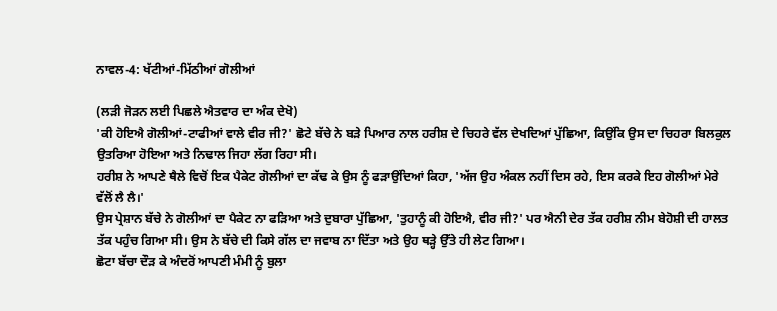ਨਾਵਲ-4: ਖੱਟੀਆਂ-ਮਿੱਠੀਆਂ ਗੋਲੀਆਂ

(ਲੜੀ ਜੋੜਨ ਲਈ ਪਿਛਲੇ ਐਤਵਾਰ ਦਾ ਅੰਕ ਦੇਖੋ)
'ਕੀ ਹੋਇਐ ਗੋਲੀਆਂ-ਟਾਫੀਆਂ ਵਾਲੇ ਵੀਰ ਜੀ?' ਛੋਟੇ ਬੱਚੇ ਨੇ ਬੜੇ ਪਿਆਰ ਨਾਲ ਹਰੀਸ਼ ਦੇ ਚਿਹਰੇ ਵੱਲ ਦੇਖਦਿਆਂ ਪੁੱਛਿਆ, ਕਿਉਂਕਿ ਉਸ ਦਾ ਚਿਹਰਾ ਬਿਲਕੁਲ ਉਤਰਿਆ ਹੋਇਆ ਅਤੇ ਨਿਢਾਲ ਜਿਹਾ ਲੱਗ ਰਿਹਾ ਸੀ।
ਹਰੀਸ਼ ਨੇ ਆਪਣੇ ਥੈਲੇ ਵਿਚੋਂ ਇਕ ਪੈਕੇਟ ਗੋਲੀਆਂ ਦਾ ਕੱਢ ਕੇ ਉਸ ਨੂੰ ਫੜਾਉਂਦਿਆਂ ਕਿਹਾ, 'ਅੱਜ ਉਹ ਅੰਕਲ ਨਹੀਂ ਦਿਸ ਰਹੇ, ਇਸ ਕਰਕੇ ਇਹ ਗੋਲੀਆਂ ਮੇਰੇ ਵੱਲੋਂ ਲੈ ਲੈ।'
ਉਸ ਪ੍ਰੇਸ਼ਾਨ ਬੱਚੇ ਨੇ ਗੋਲੀਆਂ ਦਾ ਪੈਕੇਟ ਨਾ ਫੜਿਆ ਅਤੇ ਦੁਬਾਰਾ ਪੁੱਛਿਆ, 'ਤੁਹਾਨੂੰ ਕੀ ਹੋਇਐ, ਵੀਰ ਜੀ?' ਪਰ ਐਨੀ ਦੇਰ ਤੱਕ ਹਰੀਸ਼ ਨੀਮ ਬੇਹੋਸ਼ੀ ਦੀ ਹਾਲਤ ਤੱਕ ਪਹੁੰਚ ਗਿਆ ਸੀ। ਉਸ ਨੇ ਬੱਚੇ ਦੀ ਕਿਸੇ ਗੱਲ ਦਾ ਜਵਾਬ ਨਾ ਦਿੱਤਾ ਅਤੇ ਉਹ ਥੜ੍ਹੇ ਉੱਤੇ ਹੀ ਲੇਟ ਗਿਆ।
ਛੋਟਾ ਬੱਚਾ ਦੌੜ ਕੇ ਅੰਦਰੋਂ ਆਪਣੀ ਮੰਮੀ ਨੂੰ ਬੁਲਾ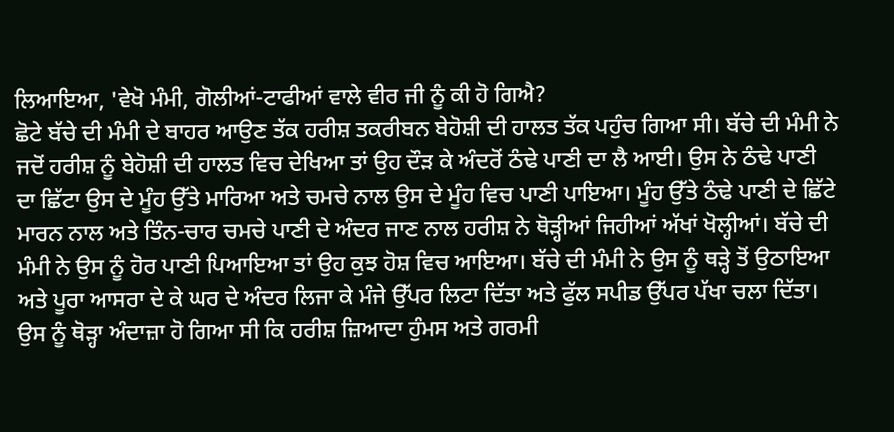ਲਿਆਇਆ, 'ਵੇਖੋ ਮੰਮੀ, ਗੋਲੀਆਂ-ਟਾਫੀਆਂ ਵਾਲੇ ਵੀਰ ਜੀ ਨੂੰ ਕੀ ਹੋ ਗਿਐ?
ਛੋਟੇ ਬੱਚੇ ਦੀ ਮੰਮੀ ਦੇ ਬਾਹਰ ਆਉਣ ਤੱਕ ਹਰੀਸ਼ ਤਕਰੀਬਨ ਬੇਹੋਸ਼ੀ ਦੀ ਹਾਲਤ ਤੱਕ ਪਹੁੰਚ ਗਿਆ ਸੀ। ਬੱਚੇ ਦੀ ਮੰਮੀ ਨੇ ਜਦੋਂ ਹਰੀਸ਼ ਨੂੰ ਬੇਹੋਸ਼ੀ ਦੀ ਹਾਲਤ ਵਿਚ ਦੇਖਿਆ ਤਾਂ ਉਹ ਦੌੜ ਕੇ ਅੰਦਰੋਂ ਠੰਢੇ ਪਾਣੀ ਦਾ ਲੈ ਆਈ। ਉਸ ਨੇ ਠੰਢੇ ਪਾਣੀ ਦਾ ਛਿੱਟਾ ਉਸ ਦੇ ਮੂੰਹ ਉੱਤੇ ਮਾਰਿਆ ਅਤੇ ਚਮਚੇ ਨਾਲ ਉਸ ਦੇ ਮੂੰਹ ਵਿਚ ਪਾਣੀ ਪਾਇਆ। ਮੂੰਹ ਉੱਤੇ ਠੰਢੇ ਪਾਣੀ ਦੇ ਛਿੱਟੇ ਮਾਰਨ ਨਾਲ ਅਤੇ ਤਿੰਨ-ਚਾਰ ਚਮਚੇ ਪਾਣੀ ਦੇ ਅੰਦਰ ਜਾਣ ਨਾਲ ਹਰੀਸ਼ ਨੇ ਥੋੜ੍ਹੀਆਂ ਜਿਹੀਆਂ ਅੱਖਾਂ ਖੋਲ੍ਹੀਆਂ। ਬੱਚੇ ਦੀ ਮੰਮੀ ਨੇ ਉਸ ਨੂੰ ਹੋਰ ਪਾਣੀ ਪਿਆਇਆ ਤਾਂ ਉਹ ਕੁਝ ਹੋਸ਼ ਵਿਚ ਆਇਆ। ਬੱਚੇ ਦੀ ਮੰਮੀ ਨੇ ਉਸ ਨੂੰ ਥੜ੍ਹੇ ਤੋਂ ਉਠਾਇਆ ਅਤੇ ਪੂਰਾ ਆਸਰਾ ਦੇ ਕੇ ਘਰ ਦੇ ਅੰਦਰ ਲਿਜਾ ਕੇ ਮੰਜੇ ਉੱਪਰ ਲਿਟਾ ਦਿੱਤਾ ਅਤੇ ਫੁੱਲ ਸਪੀਡ ਉੱਪਰ ਪੱਖਾ ਚਲਾ ਦਿੱਤਾ। ਉਸ ਨੂੰ ਥੋੜ੍ਹਾ ਅੰਦਾਜ਼ਾ ਹੋ ਗਿਆ ਸੀ ਕਿ ਹਰੀਸ਼ ਜ਼ਿਆਦਾ ਹੁੰਮਸ ਅਤੇ ਗਰਮੀ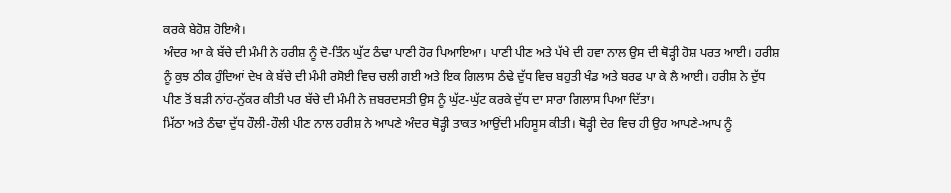ਕਰਕੇ ਬੇਹੋਸ਼ ਹੋਇਐ।
ਅੰਦਰ ਆ ਕੇ ਬੱਚੇ ਦੀ ਮੰਮੀ ਨੇ ਹਰੀਸ਼ ਨੂੰ ਦੋ-ਤਿੰਨ ਘੁੱਟ ਠੰਢਾ ਪਾਣੀ ਹੋਰ ਪਿਆਇਆ। ਪਾਣੀ ਪੀਣ ਅਤੇ ਪੱਖੇ ਦੀ ਹਵਾ ਨਾਲ ਉਸ ਦੀ ਥੋੜ੍ਹੀ ਹੋਸ਼ ਪਰਤ ਆਈ। ਹਰੀਸ਼ ਨੂੰ ਕੁਝ ਠੀਕ ਹੁੰਦਿਆਂ ਦੇਖ ਕੇ ਬੱਚੇ ਦੀ ਮੰਮੀ ਰਸੋਈ ਵਿਚ ਚਲੀ ਗਈ ਅਤੇ ਇਕ ਗਿਲਾਸ ਠੰਢੇ ਦੁੱਧ ਵਿਚ ਬਹੁਤੀ ਖੰਡ ਅਤੇ ਬਰਫ ਪਾ ਕੇ ਲੈ ਆਈ। ਹਰੀਸ਼ ਨੇ ਦੁੱਧ ਪੀਣ ਤੋਂ ਬੜੀ ਨਾਂਹ-ਨੁੱਕਰ ਕੀਤੀ ਪਰ ਬੱਚੇ ਦੀ ਮੰਮੀ ਨੇ ਜ਼ਬਰਦਸਤੀ ਉਸ ਨੂੰ ਘੁੱਟ-ਘੁੱਟ ਕਰਕੇ ਦੁੱਧ ਦਾ ਸਾਰਾ ਗਿਲਾਸ ਪਿਆ ਦਿੱਤਾ।
ਮਿੱਠਾ ਅਤੇ ਠੰਢਾ ਦੁੱਧ ਹੌਲੀ-ਹੌਲੀ ਪੀਣ ਨਾਲ ਹਰੀਸ਼ ਨੇ ਆਪਣੇ ਅੰਦਰ ਥੋੜ੍ਹੀ ਤਾਕਤ ਆਉਂਦੀ ਮਹਿਸੂਸ ਕੀਤੀ। ਥੋੜ੍ਹੀ ਦੇਰ ਵਿਚ ਹੀ ਉਹ ਆਪਣੇ-ਆਪ ਨੂੰ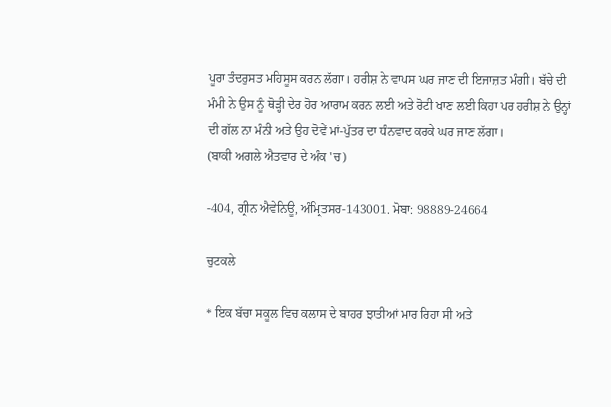ਪੂਰਾ ਤੰਦਰੁਸਤ ਮਹਿਸੂਸ ਕਰਨ ਲੱਗਾ। ਹਰੀਸ਼ ਨੇ ਵਾਪਸ ਘਰ ਜਾਣ ਦੀ ਇਜਾਜ਼ਤ ਮੰਗੀ। ਬੱਚੇ ਦੀ ਮੰਮੀ ਨੇ ਉਸ ਨੂੰ ਥੋੜ੍ਹੀ ਦੇਰ ਹੋਰ ਆਰਾਮ ਕਰਨ ਲਈ ਅਤੇ ਰੋਟੀ ਖਾਣ ਲਈ ਕਿਹਾ ਪਰ ਹਰੀਸ਼ ਨੇ ਉਨ੍ਹਾਂ ਦੀ ਗੱਲ ਨਾ ਮੰਨੀ ਅਤੇ ਉਹ ਦੋਵੇਂ ਮਾਂ-ਪੁੱਤਰ ਦਾ ਧੰਨਵਾਦ ਕਰਕੇ ਘਰ ਜਾਣ ਲੱਗਾ।
(ਬਾਕੀ ਅਗਲੇ ਐਤਵਾਰ ਦੇ ਅੰਕ 'ਚ)

-404, ਗ੍ਰੀਨ ਐਵੇਨਿਊ, ਅੰਮ੍ਰਿਤਸਰ-143001. ਮੋਬਾ: 98889-24664

ਚੁਟਕਲੇ

* ਇਕ ਬੱਚਾ ਸਕੂਲ ਵਿਚ ਕਲਾਸ ਦੇ ਬਾਹਰ ਝਾਤੀਆਂ ਮਾਰ ਰਿਹਾ ਸੀ ਅਤੇ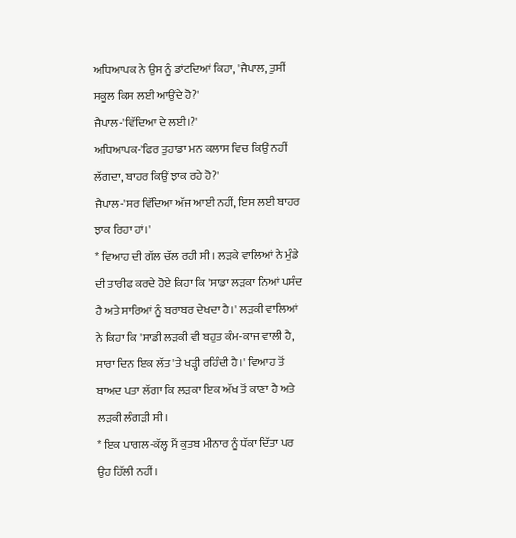ਅਧਿਆਪਕ ਨੇ ਉਸ ਨੂੰ ਡਾਂਟਦਿਆਂ ਕਿਹਾ, 'ਜੈਪਾਲ, ਤੁਸੀਂ ਸਕੂਲ ਕਿਸ ਲਈ ਆਉਂਦੇ ਹੋ?'
ਜੈਪਾਲ-'ਵਿੱਦਿਆ ਦੇ ਲਈ।?'
ਅਧਿਆਪਕ-'ਫਿਰ ਤੁਹਾਡਾ ਮਨ ਕਲਾਸ ਵਿਚ ਕਿਉਂ ਨਹੀਂ ਲੱਗਦਾ, ਬਾਹਰ ਕਿਉਂ ਝਾਕ ਰਹੇ ਹੋ?'
ਜੈਪਾਲ-'ਸਰ ਵਿੱਦਿਆ ਅੱਜ ਆਈ ਨਹੀਂ, ਇਸ ਲਈ ਬਾਹਰ ਝਾਕ ਰਿਹਾ ਹਾਂ।'
* ਵਿਆਹ ਦੀ ਗੱਲ ਚੱਲ ਰਹੀ ਸੀ। ਲੜਕੇ ਵਾਲਿਆਂ ਨੇ ਮੁੰਡੇ ਦੀ ਤਾਰੀਫ ਕਰਦੇ ਹੋਏ ਕਿਹਾ ਕਿ 'ਸਾਡਾ ਲੜਕਾ ਨਿਆਂ ਪਸੰਦ ਹੈ ਅਤੇ ਸਾਰਿਆਂ ਨੂੰ ਬਰਾਬਰ ਦੇਖਦਾ ਹੈ।' ਲੜਕੀ ਵਾਲਿਆਂ ਨੇ ਕਿਹਾ ਕਿ 'ਸਾਡੀ ਲੜਕੀ ਵੀ ਬਹੁਤ ਕੰਮ-ਕਾਜ ਵਾਲੀ ਹੈ, ਸਾਰਾ ਦਿਨ ਇਕ ਲੱਤ 'ਤੇ ਖੜ੍ਹੀ ਰਹਿੰਦੀ ਹੈ।' ਵਿਆਹ ਤੋਂ ਬਾਅਦ ਪਤਾ ਲੱਗਾ ਕਿ ਲੜਕਾ ਇਕ ਅੱਖ ਤੋਂ ਕਾਣਾ ਹੈ ਅਤੇ ਲੜਕੀ ਲੰਗੜੀ ਸੀ।
* ਇਕ ਪਾਗਲ-ਕੱਲ੍ਹ ਮੈਂ ਕੁਤਬ ਮੀਨਾਰ ਨੂੰ ਧੱਕਾ ਦਿੱਤਾ ਪਰ ਉਹ ਹਿੱਲੀ ਨਹੀਂ।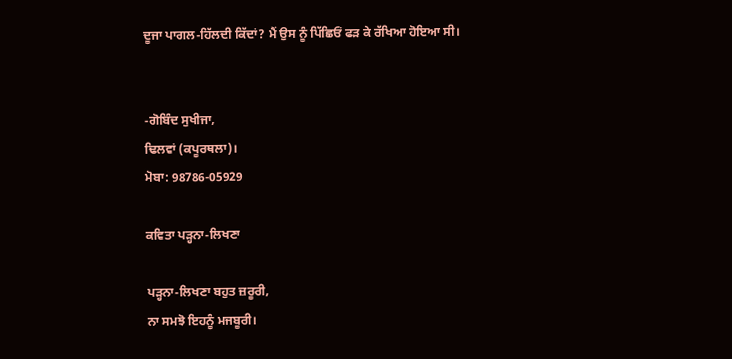ਦੂਜਾ ਪਾਗਲ-ਹਿੱਲਦੀ ਕਿੱਦਾਂ? ਮੈਂ ਉਸ ਨੂੰ ਪਿੱਛਿਓਂ ਫੜ ਕੇ ਰੱਖਿਆ ਹੋਇਆ ਸੀ।


-ਗੋਬਿੰਦ ਸੁਖੀਜਾ,
ਢਿਲਵਾਂ (ਕਪੂਰਥਲਾ)।
ਮੋਬਾ: 98786-05929

ਕਵਿਤਾ ਪੜ੍ਹਨਾ-ਲਿਖਣਾ

ਪੜ੍ਹਨਾ-ਲਿਖਣਾ ਬਹੁਤ ਜ਼ਰੂਰੀ,
ਨਾ ਸਮਝੋ ਇਹਨੂੰ ਮਜਬੂਰੀ।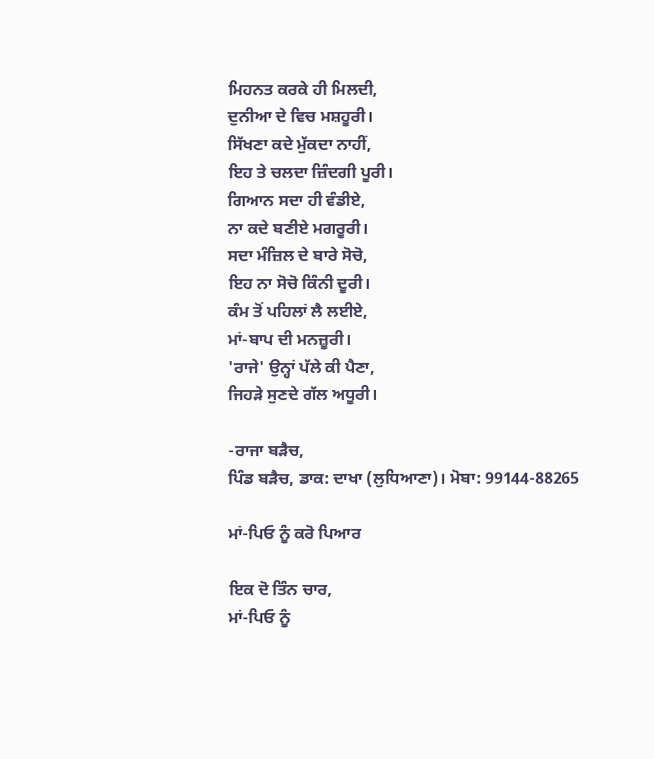ਮਿਹਨਤ ਕਰਕੇ ਹੀ ਮਿਲਦੀ,
ਦੁਨੀਆ ਦੇ ਵਿਚ ਮਸ਼ਹੂਰੀ।
ਸਿੱਖਣਾ ਕਦੇ ਮੁੱਕਦਾ ਨਾਹੀਂ,
ਇਹ ਤੇ ਚਲਦਾ ਜ਼ਿੰਦਗੀ ਪੂਰੀ।
ਗਿਆਨ ਸਦਾ ਹੀ ਵੰਡੀਏ,
ਨਾ ਕਦੇ ਬਣੀਏ ਮਗਰੂਰੀ।
ਸਦਾ ਮੰਜ਼ਿਲ ਦੇ ਬਾਰੇ ਸੋਚੋ,
ਇਹ ਨਾ ਸੋਚੋ ਕਿੰਨੀ ਦੂਰੀ।
ਕੰਮ ਤੋਂ ਪਹਿਲਾਂ ਲੈ ਲਈਏ,
ਮਾਂ-ਬਾਪ ਦੀ ਮਨਜ਼ੂਰੀ।
'ਰਾਜੇ' ਉਨ੍ਹਾਂ ਪੱਲੇ ਕੀ ਪੈਣਾ,
ਜਿਹੜੇ ਸੁਣਦੇ ਗੱਲ ਅਧੂਰੀ।

-ਰਾਜਾ ਬੜੈਚ,
ਪਿੰਡ ਬੜੈਚ, ਡਾਕ: ਦਾਖਾ (ਲੁਧਿਆਣਾ)। ਮੋਬਾ: 99144-88265

ਮਾਂ-ਪਿਓ ਨੂੰ ਕਰੋ ਪਿਆਰ

ਇਕ ਦੋ ਤਿੰਨ ਚਾਰ,
ਮਾਂ-ਪਿਓ ਨੂੰ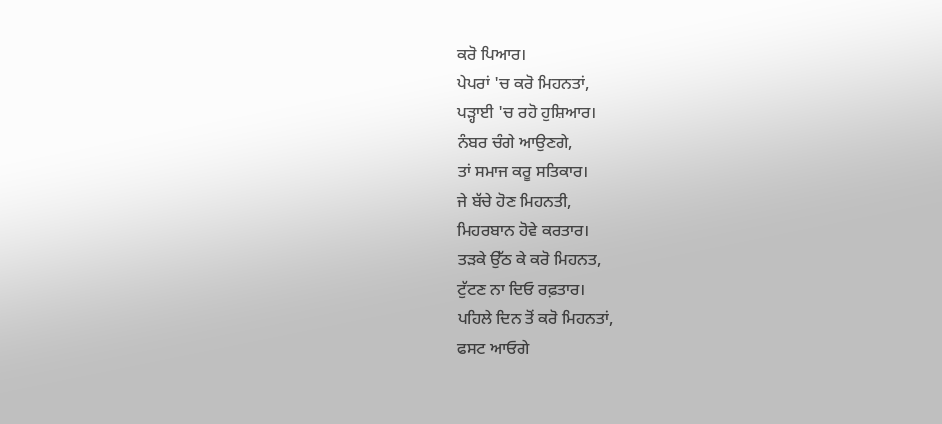ਕਰੋ ਪਿਆਰ।
ਪੇਪਰਾਂ 'ਚ ਕਰੋ ਮਿਹਨਤਾਂ,
ਪੜ੍ਹਾਈ 'ਚ ਰਹੋ ਹੁਸ਼ਿਆਰ।
ਨੰਬਰ ਚੰਗੇ ਆਉਣਗੇ,
ਤਾਂ ਸਮਾਜ ਕਰੂ ਸਤਿਕਾਰ।
ਜੇ ਬੱਚੇ ਹੋਣ ਮਿਹਨਤੀ,
ਮਿਹਰਬਾਨ ਹੋਵੇ ਕਰਤਾਰ।
ਤੜਕੇ ਉੱਠ ਕੇ ਕਰੋ ਮਿਹਨਤ,
ਟੁੱਟਣ ਨਾ ਦਿਓ ਰਫ਼ਤਾਰ।
ਪਹਿਲੇ ਦਿਨ ਤੋਂ ਕਰੋ ਮਿਹਨਤਾਂ,
ਫਸਟ ਆਓਗੇ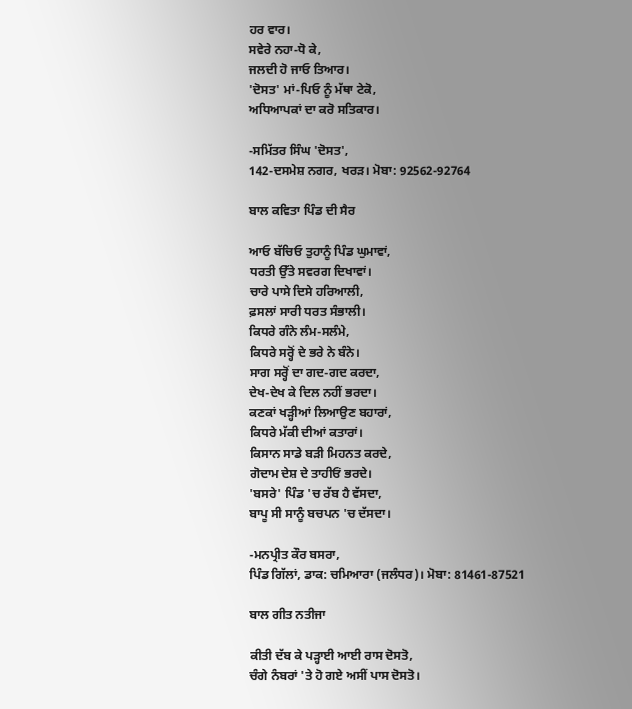ਹਰ ਵਾਰ।
ਸਵੇਰੇ ਨਹਾ-ਧੋ ਕੇ,
ਜਲਦੀ ਹੋ ਜਾਓ ਤਿਆਰ।
'ਦੋਸਤ' ਮਾਂ-ਪਿਓ ਨੂੰ ਮੱਥਾ ਟੇਕੋ,
ਅਧਿਆਪਕਾਂ ਦਾ ਕਰੋ ਸਤਿਕਾਰ।

-ਸਮਿੱਤਰ ਸਿੰਘ 'ਦੋਸਤ',
142-ਦਸਮੇਸ਼ ਨਗਰ, ਖਰੜ। ਮੋਬਾ: 92562-92764

ਬਾਲ ਕਵਿਤਾ ਪਿੰਡ ਦੀ ਸੈਰ

ਆਓ ਬੱਚਿਓ ਤੁਹਾਨੂੰ ਪਿੰਡ ਘੁਮਾਵਾਂ,
ਧਰਤੀ ਉੱਤੇ ਸਵਰਗ ਦਿਖਾਵਾਂ।
ਚਾਰੇ ਪਾਸੇ ਦਿਸੇ ਹਰਿਆਲੀ,
ਫ਼ਸਲਾਂ ਸਾਰੀ ਧਰਤ ਸੰਭਾਲੀ।
ਕਿਧਰੇ ਗੰਨੇ ਲੰਮ-ਸਲੰਮੇ,
ਕਿਧਰੇ ਸਰ੍ਹੋਂ ਦੇ ਭਰੇ ਨੇ ਬੰਨੇ।
ਸਾਗ ਸਰ੍ਹੋਂ ਦਾ ਗਦ-ਗਦ ਕਰਦਾ,
ਦੇਖ-ਦੇਖ ਕੇ ਦਿਲ ਨਹੀਂ ਭਰਦਾ।
ਕਣਕਾਂ ਖੜ੍ਹੀਆਂ ਲਿਆਉਣ ਬਹਾਰਾਂ,
ਕਿਧਰੇ ਮੱਕੀ ਦੀਆਂ ਕਤਾਰਾਂ।
ਕਿਸਾਨ ਸਾਡੇ ਬੜੀ ਮਿਹਨਤ ਕਰਦੇ,
ਗੋਦਾਮ ਦੇਸ਼ ਦੇ ਤਾਹੀਓਂ ਭਰਦੇ।
'ਬਸਰੇ' ਪਿੰਡ 'ਚ ਰੱਬ ਹੈ ਵੱਸਦਾ,
ਬਾਪੂ ਸੀ ਸਾਨੂੰ ਬਚਪਨ 'ਚ ਦੱਸਦਾ।

-ਮਨਪ੍ਰੀਤ ਕੌਰ ਬਸਰਾ,
ਪਿੰਡ ਗਿੱਲਾਂ, ਡਾਕ: ਚਮਿਆਰਾ (ਜਲੰਧਰ)। ਮੋਬਾ: 81461-87521

ਬਾਲ ਗੀਤ ਨਤੀਜਾ

ਕੀਤੀ ਦੱਬ ਕੇ ਪੜ੍ਹਾਈ ਆਈ ਰਾਸ ਦੋਸਤੋ,
ਚੰਗੇ ਨੰਬਰਾਂ 'ਤੇ ਹੋ ਗਏ ਅਸੀਂ ਪਾਸ ਦੋਸਤੋ।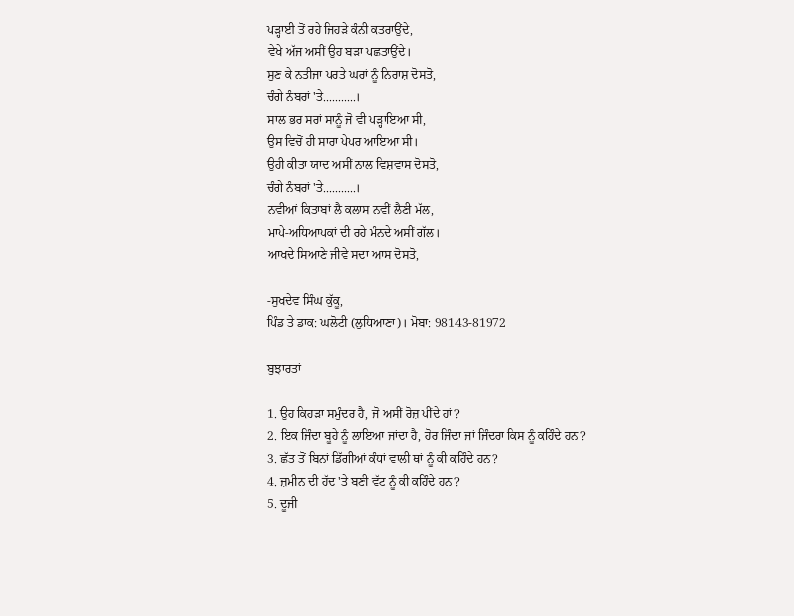ਪੜ੍ਹਾਈ ਤੋਂ ਰਹੇ ਜਿਹੜੇ ਕੰਨੀ ਕਤਰਾਉਂਦੇ,
ਵੇਖੇ ਅੱਜ ਅਸੀਂ ਉਹ ਬੜਾ ਪਛਤਾਉਂਦੇ।
ਸੁਣ ਕੇ ਨਤੀਜਾ ਪਰਤੇ ਘਰਾਂ ਨੂੰ ਨਿਰਾਸ਼ ਦੋਸਤੋ,
ਚੰਗੇ ਨੰਬਰਾਂ 'ਤੇ...........।
ਸਾਲ ਭਰ ਸਰਾਂ ਸਾਨੂੰ ਜੋ ਵੀ ਪੜ੍ਹਾਇਆ ਸੀ,
ਉਸ ਵਿਚੋਂ ਹੀ ਸਾਰਾ ਪੇਪਰ ਆਇਆ ਸੀ।
ਉਹੀ ਕੀਤਾ ਯਾਦ ਅਸੀਂ ਨਾਲ ਵਿਸ਼ਵਾਸ ਦੋਸਤੋ,
ਚੰਗੇ ਨੰਬਰਾਂ 'ਤੇ...........।
ਨਵੀਆਂ ਕਿਤਾਬਾਂ ਲੈ ਕਲਾਸ ਨਵੀਂ ਲੈਣੀ ਮੱਲ,
ਮਾਪੇ-ਅਧਿਆਪਕਾਂ ਦੀ ਰਹੇ ਮੰਨਦੇ ਅਸੀਂ ਗੱਲ।
ਆਖਦੇ ਸਿਆਣੇ ਜੀਵੇ ਸਦਾ ਆਸ ਦੋਸਤੋ,

-ਸੁਖਦੇਵ ਸਿੰਘ ਕੁੱਕੂ,
ਪਿੰਡ ਤੇ ਡਾਕ: ਘਲੋਟੀ (ਲੁਧਿਆਣਾ)। ਮੋਬਾ: 98143-81972

ਬੁਝਾਰਤਾਂ

1. ਉਹ ਕਿਹੜਾ ਸਮੁੰਦਰ ਹੈ, ਜੋ ਅਸੀਂ ਰੋਜ਼ ਪੀਂਦੇ ਹਾਂ?
2. ਇਕ ਜਿੰਦਾ ਬੂਹੇ ਨੂੰ ਲਾਇਆ ਜਾਂਦਾ ਹੈ, ਹੋਰ ਜਿੰਦਾ ਜਾਂ ਜਿੰਦਰਾ ਕਿਸ ਨੂੰ ਕਹਿੰਦੇ ਹਨ?
3. ਛੱਤ ਤੋਂ ਬਿਨਾਂ ਡਿੱਗੀਆਂ ਕੰਧਾਂ ਵਾਲੀ ਥਾਂ ਨੂੰ ਕੀ ਕਹਿੰਦੇ ਹਨ?
4. ਜ਼ਮੀਨ ਦੀ ਹੱਦ 'ਤੇ ਬਣੀ ਵੱਟ ਨੂੰ ਕੀ ਕਹਿੰਦੇ ਹਨ?
5. ਦੂਜੀ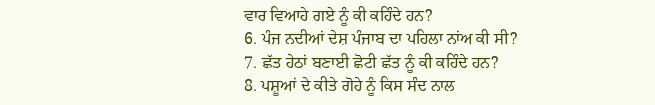ਵਾਰ ਵਿਆਹੇ ਗਏ ਨੂੰ ਕੀ ਕਹਿੰਦੇ ਹਨ?
6. ਪੰਜ ਨਦੀਆਂ ਦੇਸ਼ ਪੰਜਾਬ ਦਾ ਪਹਿਲਾ ਨਾਂਅ ਕੀ ਸੀ?
7. ਛੱਤ ਹੇਠਾਂ ਬਣਾਈ ਛੋਟੀ ਛੱਤ ਨੂੰ ਕੀ ਕਹਿੰਦੇ ਹਨ?
8. ਪਸ਼ੂਆਂ ਦੇ ਕੀਤੇ ਗੋਹੇ ਨੂੰ ਕਿਸ ਸੰਦ ਨਾਲ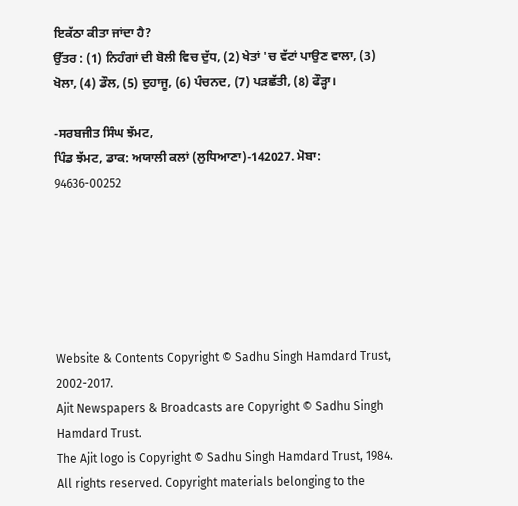ਇਕੱਠਾ ਕੀਤਾ ਜਾਂਦਾ ਹੈ?
ਉੱਤਰ : (1) ਨਿਹੰਗਾਂ ਦੀ ਬੋਲੀ ਵਿਚ ਦੁੱਧ, (2) ਖੇਤਾਂ 'ਚ ਵੱਟਾਂ ਪਾਉਣ ਵਾਲਾ, (3) ਖੋਲਾ, (4) ਡੌਲ, (5) ਦੁਹਾਜੂ, (6) ਪੰਚਨਦ, (7) ਪੜਛੱਤੀ, (8) ਫੌੜ੍ਹਾ।

-ਸਰਬਜੀਤ ਸਿੰਘ ਝੱਮਟ,
ਪਿੰਡ ਝੱਮਟ, ਡਾਕ: ਅਯਾਲੀ ਕਲਾਂ (ਲੁਧਿਆਣਾ)-142027. ਮੋਬਾ: 94636-00252






Website & Contents Copyright © Sadhu Singh Hamdard Trust, 2002-2017.
Ajit Newspapers & Broadcasts are Copyright © Sadhu Singh Hamdard Trust.
The Ajit logo is Copyright © Sadhu Singh Hamdard Trust, 1984.
All rights reserved. Copyright materials belonging to the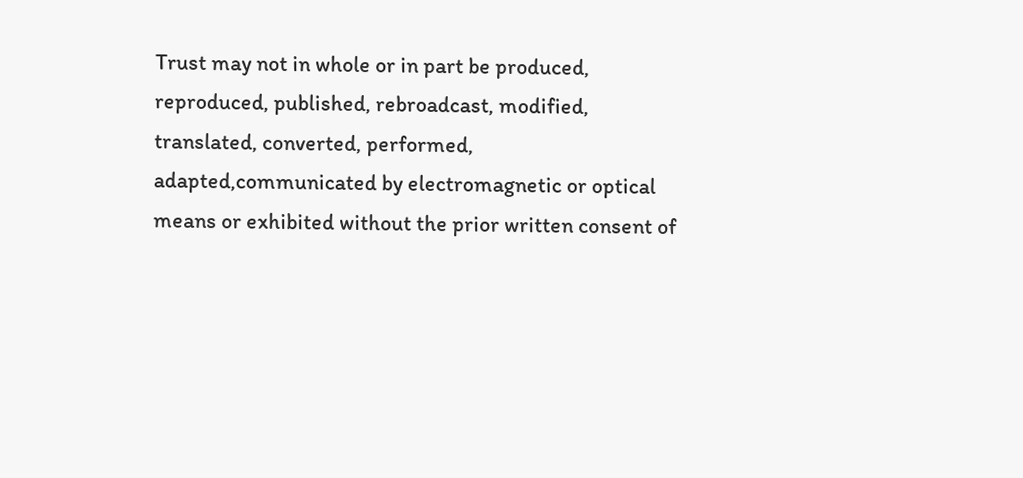Trust may not in whole or in part be produced, reproduced, published, rebroadcast, modified, translated, converted, performed, adapted,communicated by electromagnetic or optical means or exhibited without the prior written consent of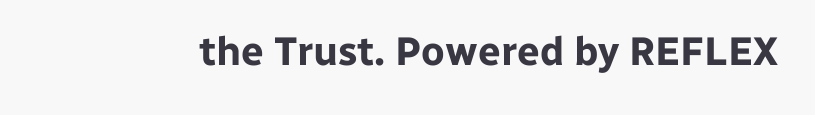the Trust. Powered by REFLEX